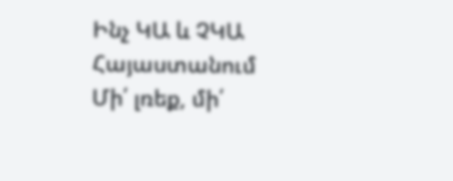Ինչ ԿԱ և ՉԿԱ Հայաստանում Մի՛ լռեք, մի՛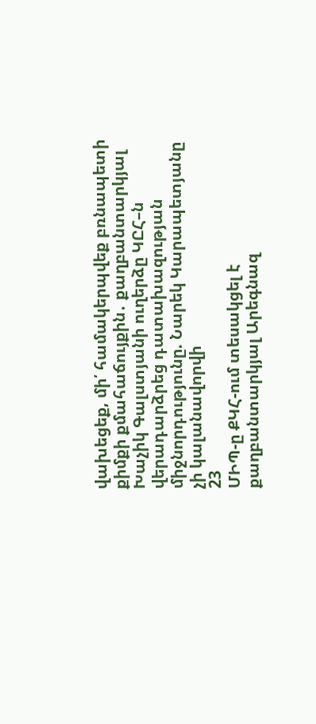վախեցեք, մի՛ համակերպվեք բռնապետի քիմքի քմահաճույքին․ քաղբանտարկյալ Խաչիկ Գալստյանի ուղերձը ԿԸՀ–ն վերադարձրեց դատախազության միջնորդությունը. Նարեկ Կարապետյանը չի կալանավորվի
23
ՄԻՊ-ը ՔԿՀ-ում տեսակցել է քաղբանտարկյալ Արեգնազ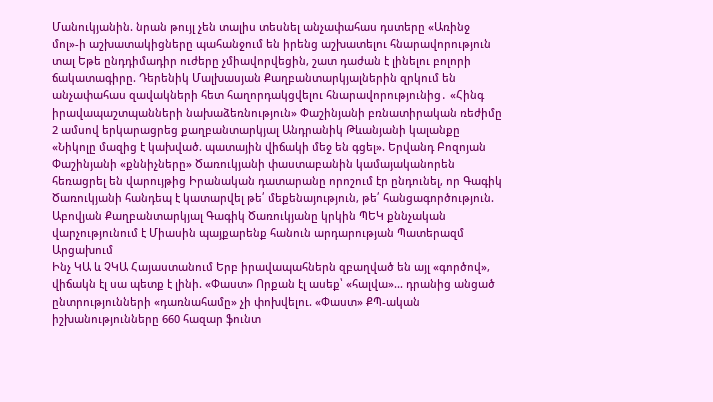Մանուկյանին. նրան թույլ չեն տալիս տեսնել անչափահաս դստերը «Առինջ մոլ»-ի աշխատակիցները պահանջում են իրենց աշխատելու հնարավորություն տալ Եթե ընդդիմադիր ուժերը չմիավորվեցին, շատ դաժան է լինելու բոլորի ճակատագիրը. Դերենիկ Մալխասյան Քաղբանտարկյալներին զրկում են անչափահաս զավակների հետ հաղորդակցվելու հնարավորությունից․ «Հինգ իրավապաշտպանների նախաձեռնություն» Փաշինյանի բռնատիրական ռեժիմը 2 ամսով երկարացրեց քաղբանտարկյալ Անդրանիկ Թևանյանի կալանքը «Նիկոլը մազից է կախված. պատային վիճակի մեջ են գցել». Երվանդ Բոզոյան Փաշինյանի «քննիչները» Ծառուկյանի փաստաբանին կամայականորեն հեռացրել են վարույթից Իրանական դատարանը որոշում էր ընդունել, որ Գագիկ Ծառուկյանի հանդեպ է կատարվել թե՛ մեքենայություն, թե՛ հանցագործություն. Աբովյան Քաղբանտարկյալ Գագիկ Ծառուկյանը կրկին ՊԵԿ քննչական վարչությունում է Միասին պայքարենք հանուն արդարության Պատերազմ Արցախում
Ինչ ԿԱ և ՉԿԱ Հայաստանում Երբ իրավապահներն զբաղված են այլ «գործով», վիճակն էլ սա պետք է լինի. «Փաստ» Որքան էլ ասեք՝ «հալվա»... դրանից անցած ընտրությունների «դառնահամը» չի փոխվելու. «Փաստ» ՔՊ-ական իշխանությունները 660 հազար ֆունտ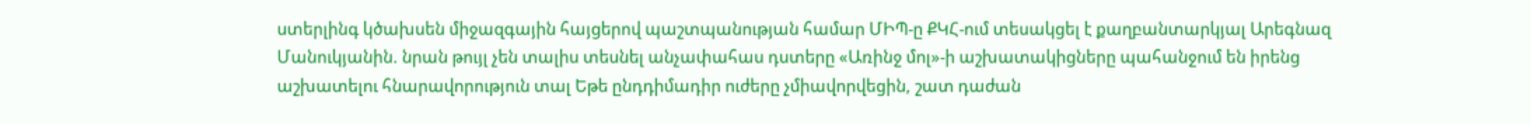ստերլինգ կծախսեն միջազգային հայցերով պաշտպանության համար ՄԻՊ-ը ՔԿՀ-ում տեսակցել է քաղբանտարկյալ Արեգնազ Մանուկյանին. նրան թույլ չեն տալիս տեսնել անչափահաս դստերը «Առինջ մոլ»-ի աշխատակիցները պահանջում են իրենց աշխատելու հնարավորություն տալ Եթե ընդդիմադիր ուժերը չմիավորվեցին, շատ դաժան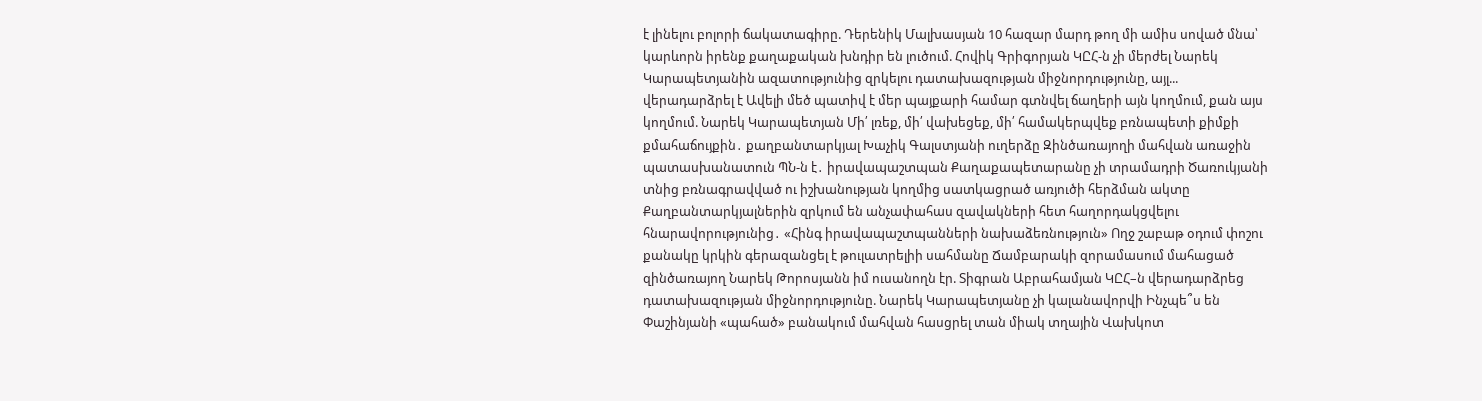է լինելու բոլորի ճակատագիրը. Դերենիկ Մալխասյան 10 հազար մարդ թող մի ամիս սոված մնա՝ կարևորն իրենք քաղաքական խնդիր են լուծում. Հովիկ Գրիգորյան ԿԸՀ-ն չի մերժել Նարեկ Կարապետյանին ազատությունից զրկելու դատախազության միջնորդությունը, այլ... վերադարձրել է Ավելի մեծ պատիվ է մեր պայքարի համար գտնվել ճաղերի այն կողմում, քան այս կողմում. Նարեկ Կարապետյան Մի՛ լռեք, մի՛ վախեցեք, մի՛ համակերպվեք բռնապետի քիմքի քմահաճույքին․ քաղբանտարկյալ Խաչիկ Գալստյանի ուղերձը Զինծառայողի մահվան առաջին պատասխանատուն ՊՆ-ն է․ իրավապաշտպան Քաղաքապետարանը չի տրամադրի Ծառուկյանի տնից բռնագրավված ու իշխանության կողմից սատկացրած առյուծի հերձման ակտը Քաղբանտարկյալներին զրկում են անչափահաս զավակների հետ հաղորդակցվելու հնարավորությունից․ «Հինգ իրավապաշտպանների նախաձեռնություն» Ողջ շաբաթ օդում փոշու քանակը կրկին գերազանցել է թուլատրելիի սահմանը Ճամբարակի զորամասում մահացած զինծառայող Նարեկ Թորոսյանն իմ ուսանողն էր. Տիգրան Աբրահամյան ԿԸՀ–ն վերադարձրեց դատախազության միջնորդությունը. Նարեկ Կարապետյանը չի կալանավորվի Ինչպե՞ս են Փաշինյանի «պահած» բանակում մահվան հասցրել տան միակ տղային Վախկոտ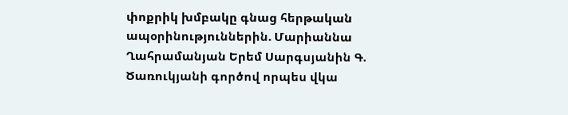փոքրիկ խմբակը գնաց հերթական ապօրինություններին. Մարիաննա Ղահրամանյան Երեմ Սարգսյանին Գ. Ծառուկյանի գործով որպես վկա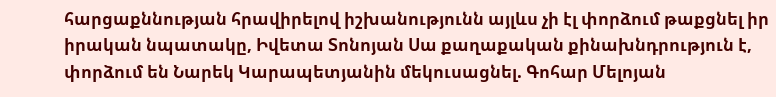հարցաքննության հրավիրելով իշխանությունն այլևս չի էլ փորձում թաքցնել իր իրական նպատակը, Իվետա Տոնոյան Սա քաղաքական քինախնդրություն է, փորձում են Նարեկ Կարապետյանին մեկուսացնել. Գոհար Մելոյան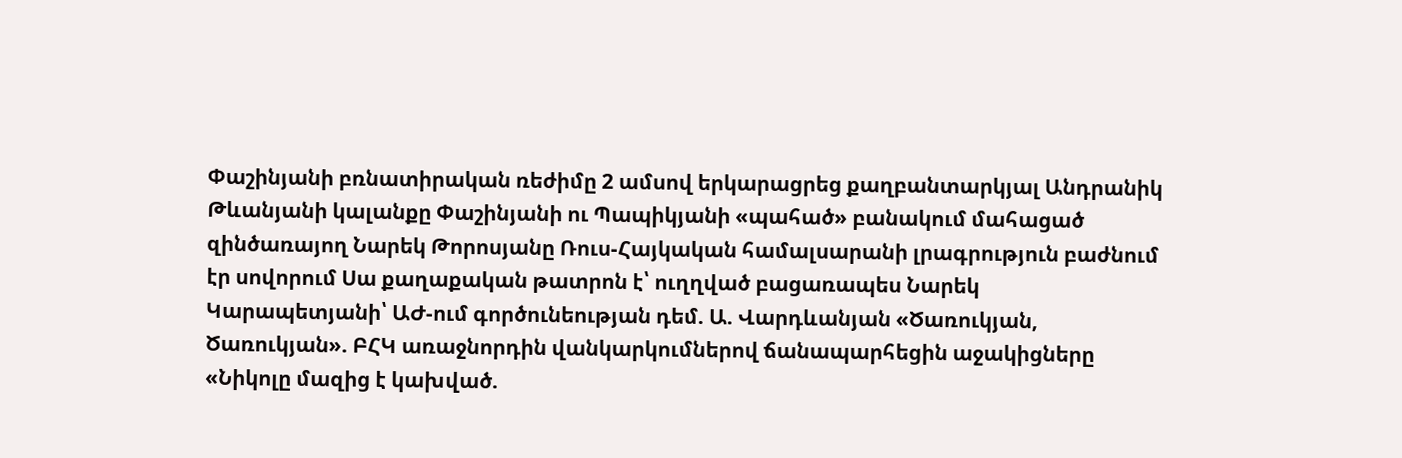Փաշինյանի բռնատիրական ռեժիմը 2 ամսով երկարացրեց քաղբանտարկյալ Անդրանիկ Թևանյանի կալանքը Փաշինյանի ու Պապիկյանի «պահած» բանակում մահացած զինծառայող Նարեկ Թորոսյանը Ռուս-Հայկական համալսարանի լրագրություն բաժնում էր սովորում Սա քաղաքական թատրոն է՝ ուղղված բացառապես Նարեկ Կարապետյանի՝ ԱԺ-ում գործունեության դեմ. Ա. Վարդևանյան «Ծառուկյան, Ծառուկյան». ԲՀԿ առաջնորդին վանկարկումներով ճանապարհեցին աջակիցները «Նիկոլը մազից է կախված.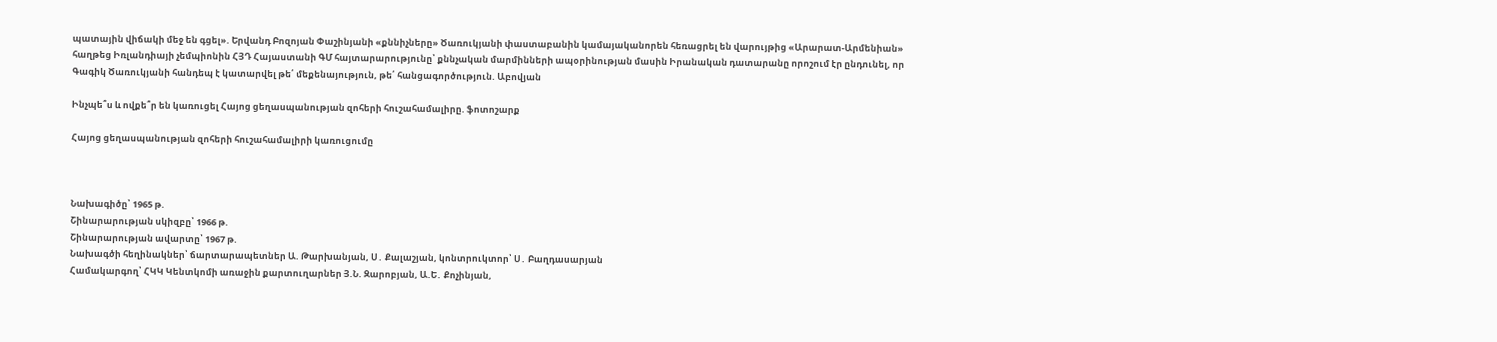պատային վիճակի մեջ են գցել». Երվանդ Բոզոյան Փաշինյանի «քննիչները» Ծառուկյանի փաստաբանին կամայականորեն հեռացրել են վարույթից «Արարատ-Արմենիան» հաղթեց Իռլանդիայի չեմպիոնին ՀՅԴ Հայաստանի ԳՄ հայտարարությունը՝ քննչական մարմինների ապօրինության մասին Իրանական դատարանը որոշում էր ընդունել, որ Գագիկ Ծառուկյանի հանդեպ է կատարվել թե՛ մեքենայություն, թե՛ հանցագործություն. Աբովյան

Ինչպե՞ս և ովքե՞ր են կառուցել Հայոց ցեղասպանության զոհերի հուշահամալիրը. ֆոտոշարք

Հայոց ցեղասպանության զոհերի հուշահամալիրի կառուցումը



Նախագիծը՝ 1965 թ.
Շինարարության սկիզբը՝ 1966 թ.
Շինարարության ավարտը՝ 1967 թ.
Նախագծի հեղինակներ՝ ճարտարապետներ Ա. Թարխանյան, Ս․ Քալաշյան, կոնտրուկտոր՝ Ս․ Բաղդասարյան
Համակարգող՝ ՀԿԿ Կենտկոմի առաջին քարտուղարներ Յ.Ն. Զարոբյան, Ա.Ե․ Քոչինյան,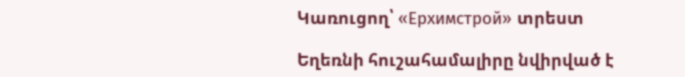Կառուցող՝ «Ерхимстрой» տրեստ

Եղեռնի հուշահամալիրը նվիրված է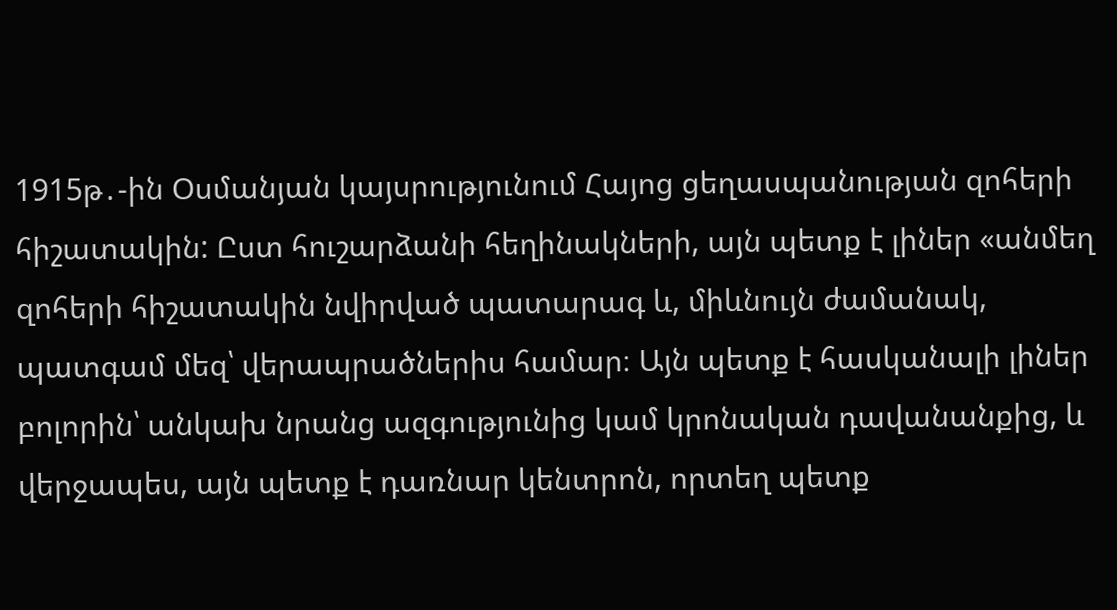1915թ․-ին Օսմանյան կայսրությունում Հայոց ցեղասպանության զոհերի հիշատակին: Ըստ հուշարձանի հեղինակների, այն պետք է լիներ «անմեղ զոհերի հիշատակին նվիրված պատարագ և, միևնույն ժամանակ, պատգամ մեզ՝ վերապրածներիս համար։ Այն պետք է հասկանալի լիներ բոլորին՝ անկախ նրանց ազգությունից կամ կրոնական դավանանքից, և վերջապես, այն պետք է դառնար կենտրոն, որտեղ պետք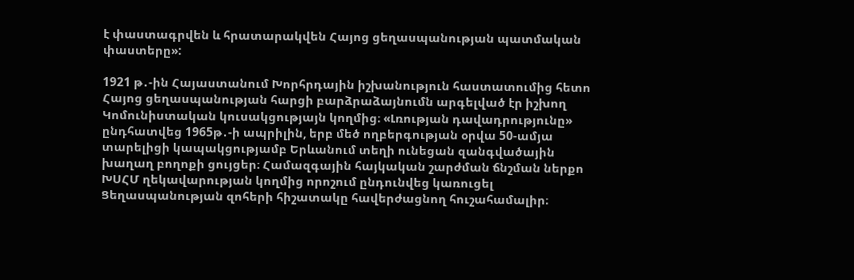է փաստագրվեն և հրատարակվեն Հայոց ցեղասպանության պատմական փաստերը»:

1921 թ․-ին Հայաստանում Խորհրդային իշխանություն հաստատումից հետո Հայոց ցեղասպանության հարցի բարձրաձայնումն արգելված էր իշխող Կոմունիստական կուսակցությայն կողմից։ «Լռության դավադրությունը» ընդհատվեց 1965թ․-ի ապրիլին, երբ մեծ ողբերգության օրվա 50-ամյա տարելիցի կապակցությամբ Երևանում տեղի ունեցան զանգվածային խաղաղ բողոքի ցույցեր։ Համազգային հայկական շարժման ճնշման ներքո ԽՍՀՄ ղեկավարության կողմից որոշում ընդունվեց կառուցել Ցեղասպանության զոհերի հիշատակը հավերժացնող հուշահամալիր։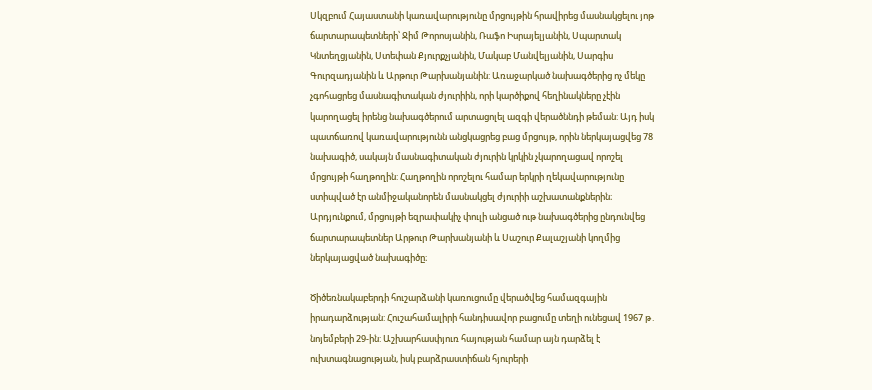Սկզբում Հայաստանի կառավարությունը մրցույթին հրավիրեց մասնակցելու յոթ ճարտարապետների՝ Ջիմ Թորոսյանին, Ռաֆո Իսրայելյանին, Սպարտակ Կնտեղցյանին, Ստեփան Քյուրքչյանին, Մակաբ Մանվելյանին, Սարգիս Գուրզադյանին և Արթուր Թարխանյանին: Առաջարկած նախագծերից ոչ մեկը չգոհացրեց մասնագիտական ժյուրիին, որի կարծիքով հեղինակները չէին կարողացել իրենց նախագծերում արտացոլել ազգի վերածննդի թեման: Այդ իսկ պատճառով կառավարությունն անցկացրեց բաց մրցույթ, որին ներկայացվեց 78 նախագիծ, սակայն մասնագիտական ժյուրին կրկին չկարողացավ որոշել մրցույթի հաղթողին: Հաղթողին որոշելու համար երկրի ղեկավարությունը ստիպված էր անմիջականորեն մասնակցել ժյուրիի աշխատանքներին։ Արդյունքում, մրցույթի եզրափակիչ փուլի անցած ութ նախագծերից ընդունվեց ճարտարապետներ Արթուր Թարխանյանի և Սաշուր Քալաշյանի կողմից ներկայացված նախագիծը։

Ծիծեռնակաբերդի հուշարձանի կառուցումը վերածվեց համազգային իրադարձության: Հուշահամալիրի հանդիսավոր բացումը տեղի ունեցավ 1967 թ․ նոյեմբերի 29-ին: Աշխարհասփյուռ հայության համար այն դարձել է ուխտագնացության, իսկ բարձրաստիճան հյուրերի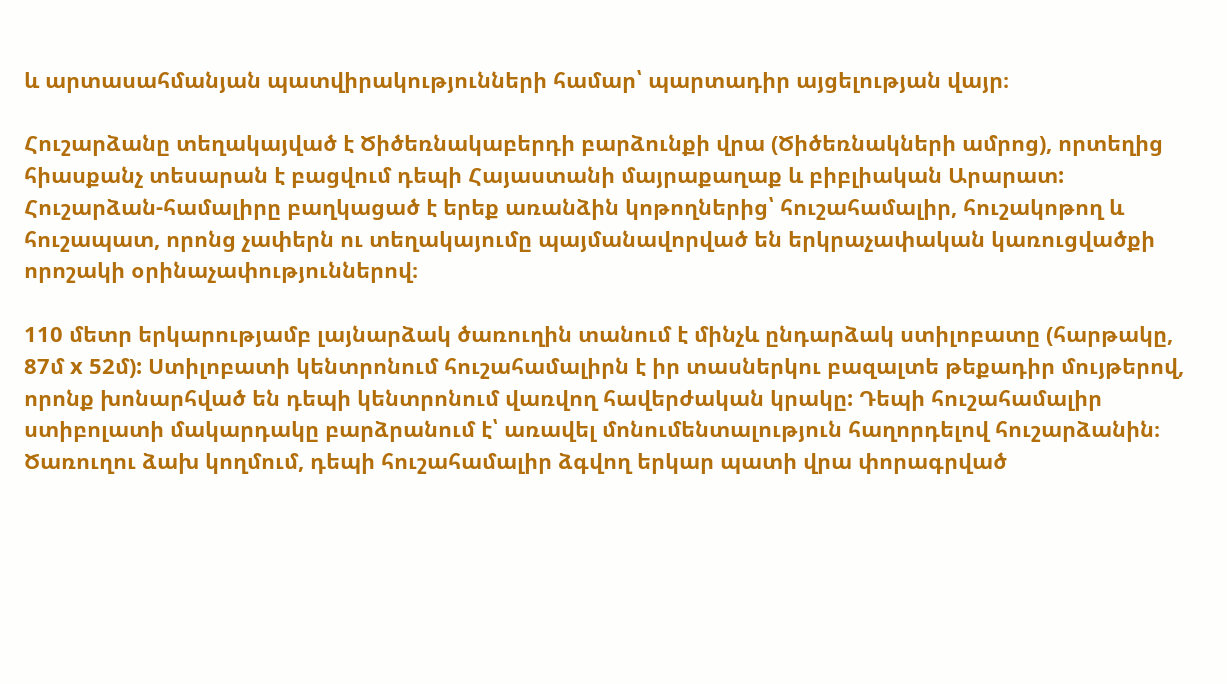և արտասահմանյան պատվիրակությունների համար՝ պարտադիր այցելության վայր։

Հուշարձանը տեղակայված է Ծիծեռնակաբերդի բարձունքի վրա (Ծիծեռնակների ամրոց), որտեղից հիասքանչ տեսարան է բացվում դեպի Հայաստանի մայրաքաղաք և բիբլիական Արարատ: Հուշարձան-համալիրը բաղկացած է երեք առանձին կոթողներից՝ հուշահամալիր, հուշակոթող և հուշապատ, որոնց չափերն ու տեղակայումը պայմանավորված են երկրաչափական կառուցվածքի որոշակի օրինաչափություններով։

110 մետր երկարությամբ լայնարձակ ծառուղին տանում է մինչև ընդարձակ ստիլոբատը (հարթակը, 87մ x 52մ): Ստիլոբատի կենտրոնում հուշահամալիրն է իր տասներկու բազալտե թեքադիր մույթերով, որոնք խոնարհված են դեպի կենտրոնում վառվող հավերժական կրակը: Դեպի հուշահամալիր ստիբոլատի մակարդակը բարձրանում է՝ առավել մոնումենտալություն հաղորդելով հուշարձանին։ Ծառուղու ձախ կողմում, դեպի հուշահամալիր ձգվող երկար պատի վրա փորագրված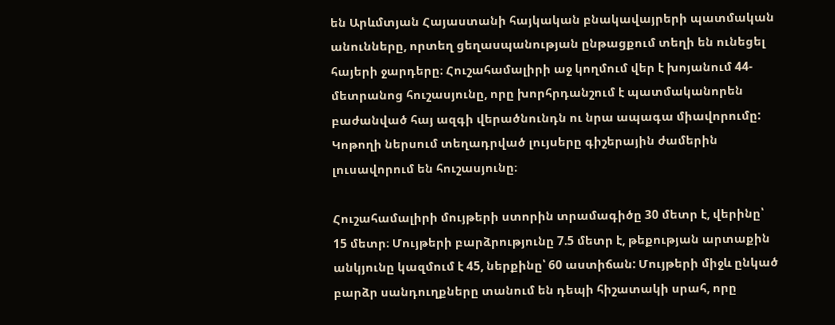են Արևմտյան Հայաստանի հայկական բնակավայրերի պատմական անունները, որտեղ ցեղասպանության ընթացքում տեղի են ունեցել հայերի ջարդերը։ Հուշահամալիրի աջ կողմում վեր է խոյանում 44-մետրանոց հուշասյունը, որը խորհրդանշում է պատմականորեն բաժանված հայ ազգի վերածնունդն ու նրա ապագա միավորումը: Կոթողի ներսում տեղադրված լույսերը գիշերային ժամերին լուսավորում են հուշասյունը։

Հուշահամալիրի մույթերի ստորին տրամագիծը 30 մետր է, վերինը՝ 15 մետր։ Մույթերի բարձրությունը 7.5 մետր է, թեքության արտաքին անկյունը կազմում է 45, ներքինը՝ 60 աստիճան: Մույթերի միջև ընկած բարձր սանդուղքները տանում են դեպի հիշատակի սրահ, որը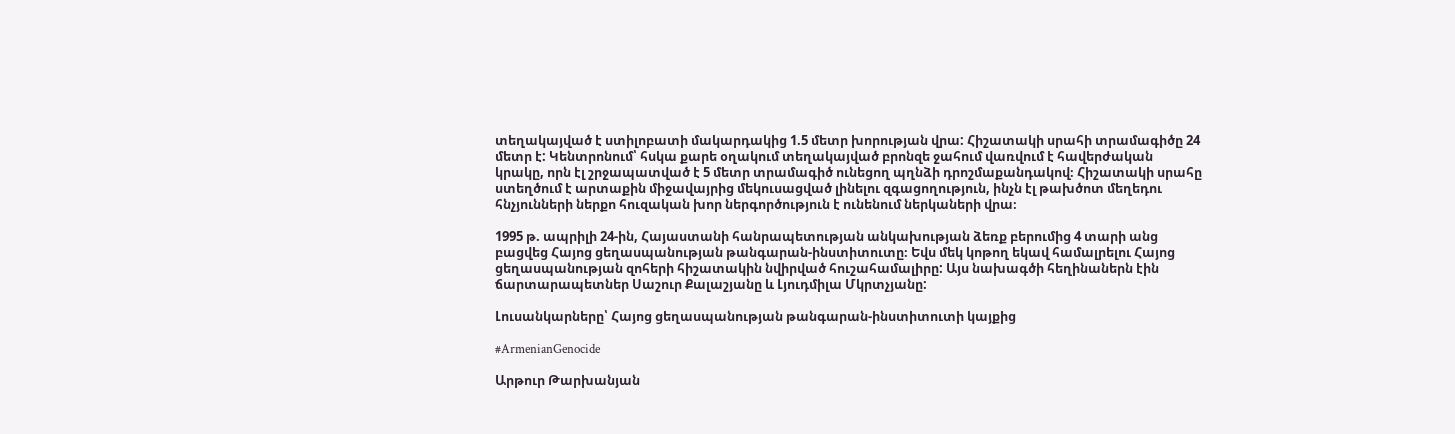տեղակայված է ստիլոբատի մակարդակից 1.5 մետր խորության վրա: Հիշատակի սրահի տրամագիծը 24 մետր է: Կենտրոնում՝ հսկա քարե օղակում տեղակայված բրոնզե ջահում վառվում է հավերժական կրակը, որն էլ շրջապատված է 5 մետր տրամագիծ ունեցող պղնձի դրոշմաքանդակով։ Հիշատակի սրահը ստեղծում է արտաքին միջավայրից մեկուսացված լինելու զգացողություն, ինչն էլ թախծոտ մեղեդու հնչյունների ներքո հուզական խոր ներգործություն է ունենում ներկաների վրա։

1995 թ. ապրիլի 24-ին, Հայաստանի հանրապետության անկախության ձեռք բերումից 4 տարի անց բացվեց Հայոց ցեղասպանության թանգարան-ինստիտուտը։ Եվս մեկ կոթող եկավ համալրելու Հայոց ցեղասպանության զոհերի հիշատակին նվիրված հուշահամալիրը: Այս նախագծի հեղինաներն էին ճարտարապետներ Սաշուր Քալաշյանը և Լյուդմիլա Մկրտչյանը:

Լուսանկարները՝ Հայոց ցեղասպանության թանգարան-ինստիտուտի կայքից

#ArmenianGenocide

Արթուր Թարխանյան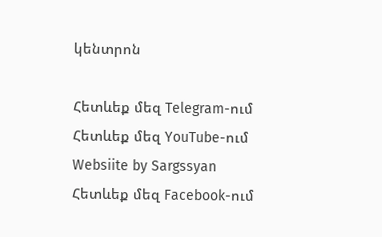կենտրոն

Հետևեք մեզ Telegram-ում
Հետևեք մեզ YouTube-ում
Websiite by Sargssyan
Հետևեք մեզ Facebook-ում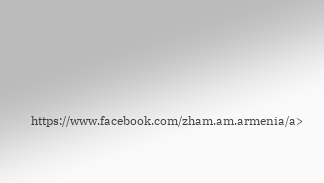https://www.facebook.com/zham.am.armenia/a>